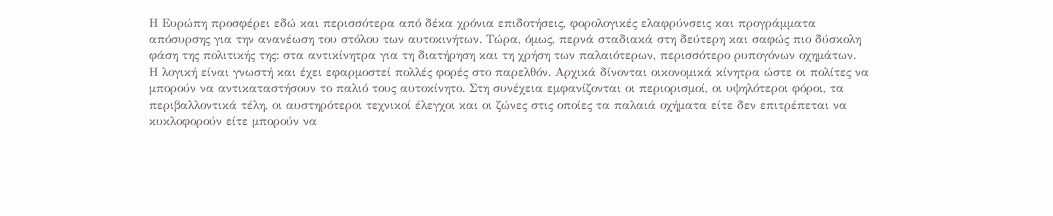Η Ευρώπη προσφέρει εδώ και περισσότερα από δέκα χρόνια επιδοτήσεις, φορολογικές ελαφρύνσεις και προγράμματα απόσυρσης για την ανανέωση του στόλου των αυτοκινήτων. Τώρα, όμως, περνά σταδιακά στη δεύτερη και σαφώς πιο δύσκολη φάση της πολιτικής της: στα αντικίνητρα για τη διατήρηση και τη χρήση των παλαιότερων, περισσότερο ρυπογόνων οχημάτων.
Η λογική είναι γνωστή και έχει εφαρμοστεί πολλές φορές στο παρελθόν. Αρχικά δίνονται οικονομικά κίνητρα ώστε οι πολίτες να μπορούν να αντικαταστήσουν το παλιό τους αυτοκίνητο. Στη συνέχεια εμφανίζονται οι περιορισμοί, οι υψηλότεροι φόροι, τα περιβαλλοντικά τέλη, οι αυστηρότεροι τεχνικοί έλεγχοι και οι ζώνες στις οποίες τα παλαιά οχήματα είτε δεν επιτρέπεται να κυκλοφορούν είτε μπορούν να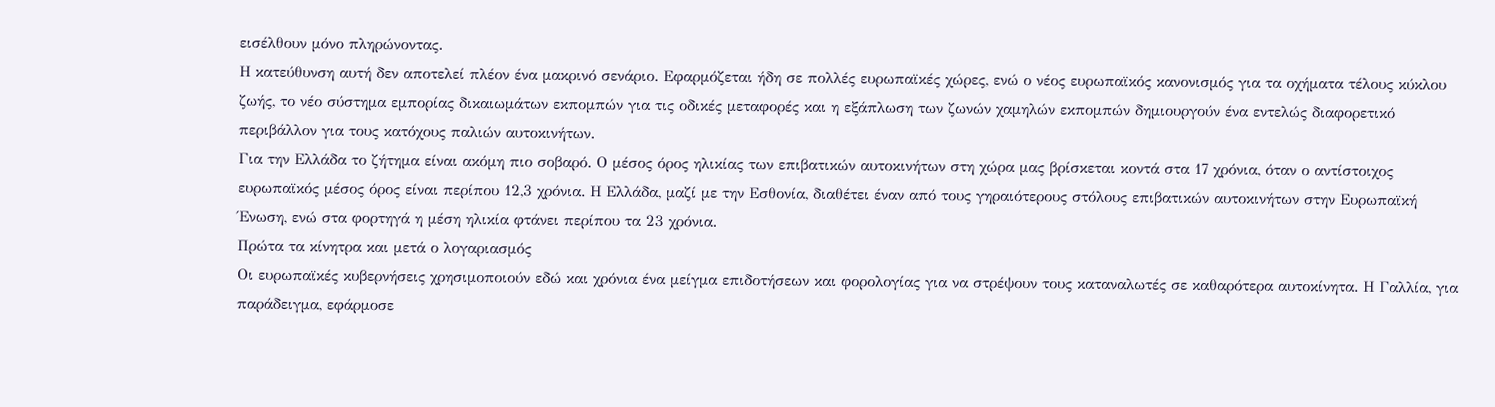εισέλθουν μόνο πληρώνοντας.
Η κατεύθυνση αυτή δεν αποτελεί πλέον ένα μακρινό σενάριο. Εφαρμόζεται ήδη σε πολλές ευρωπαϊκές χώρες, ενώ ο νέος ευρωπαϊκός κανονισμός για τα οχήματα τέλους κύκλου ζωής, το νέο σύστημα εμπορίας δικαιωμάτων εκπομπών για τις οδικές μεταφορές και η εξάπλωση των ζωνών χαμηλών εκπομπών δημιουργούν ένα εντελώς διαφορετικό περιβάλλον για τους κατόχους παλιών αυτοκινήτων.
Για την Ελλάδα το ζήτημα είναι ακόμη πιο σοβαρό. Ο μέσος όρος ηλικίας των επιβατικών αυτοκινήτων στη χώρα μας βρίσκεται κοντά στα 17 χρόνια, όταν ο αντίστοιχος ευρωπαϊκός μέσος όρος είναι περίπου 12,3 χρόνια. Η Ελλάδα, μαζί με την Εσθονία, διαθέτει έναν από τους γηραιότερους στόλους επιβατικών αυτοκινήτων στην Ευρωπαϊκή Ένωση, ενώ στα φορτηγά η μέση ηλικία φτάνει περίπου τα 23 χρόνια.
Πρώτα τα κίνητρα και μετά ο λογαριασμός
Οι ευρωπαϊκές κυβερνήσεις χρησιμοποιούν εδώ και χρόνια ένα μείγμα επιδοτήσεων και φορολογίας για να στρέψουν τους καταναλωτές σε καθαρότερα αυτοκίνητα. Η Γαλλία, για παράδειγμα, εφάρμοσε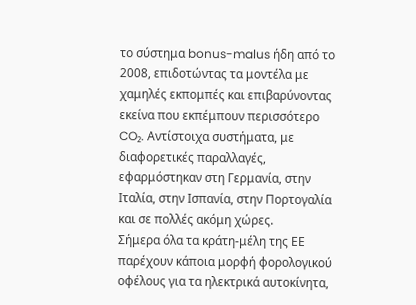το σύστημα bonus-malus ήδη από το 2008, επιδοτώντας τα μοντέλα με χαμηλές εκπομπές και επιβαρύνοντας εκείνα που εκπέμπουν περισσότερο CO₂. Αντίστοιχα συστήματα, με διαφορετικές παραλλαγές, εφαρμόστηκαν στη Γερμανία, στην Ιταλία, στην Ισπανία, στην Πορτογαλία και σε πολλές ακόμη χώρες.
Σήμερα όλα τα κράτη-μέλη της ΕΕ παρέχουν κάποια μορφή φορολογικού οφέλους για τα ηλεκτρικά αυτοκίνητα,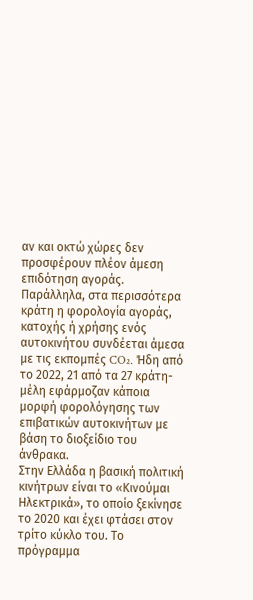αν και οκτώ χώρες δεν προσφέρουν πλέον άμεση επιδότηση αγοράς. Παράλληλα, στα περισσότερα κράτη η φορολογία αγοράς, κατοχής ή χρήσης ενός αυτοκινήτου συνδέεται άμεσα με τις εκπομπές CO₂. Ήδη από το 2022, 21 από τα 27 κράτη-μέλη εφάρμοζαν κάποια μορφή φορολόγησης των επιβατικών αυτοκινήτων με βάση το διοξείδιο του άνθρακα.
Στην Ελλάδα η βασική πολιτική κινήτρων είναι το «Κινούμαι Ηλεκτρικά», το οποίο ξεκίνησε το 2020 και έχει φτάσει στον τρίτο κύκλο του. Το πρόγραμμα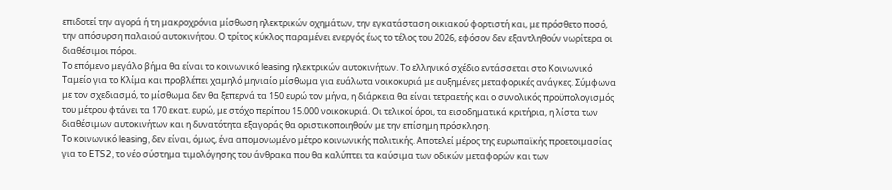επιδοτεί την αγορά ή τη μακροχρόνια μίσθωση ηλεκτρικών οχημάτων, την εγκατάσταση οικιακού φορτιστή και, με πρόσθετο ποσό, την απόσυρση παλαιού αυτοκινήτου. Ο τρίτος κύκλος παραμένει ενεργός έως το τέλος του 2026, εφόσον δεν εξαντληθούν νωρίτερα οι διαθέσιμοι πόροι.
Το επόμενο μεγάλο βήμα θα είναι το κοινωνικό leasing ηλεκτρικών αυτοκινήτων. Το ελληνικό σχέδιο εντάσσεται στο Κοινωνικό Ταμείο για το Κλίμα και προβλέπει χαμηλό μηνιαίο μίσθωμα για ευάλωτα νοικοκυριά με αυξημένες μεταφορικές ανάγκες. Σύμφωνα με τον σχεδιασμό, το μίσθωμα δεν θα ξεπερνά τα 150 ευρώ τον μήνα, η διάρκεια θα είναι τετραετής και ο συνολικός προϋπολογισμός του μέτρου φτάνει τα 170 εκατ. ευρώ, με στόχο περίπου 15.000 νοικοκυριά. Οι τελικοί όροι, τα εισοδηματικά κριτήρια, η λίστα των διαθέσιμων αυτοκινήτων και η δυνατότητα εξαγοράς θα οριστικοποιηθούν με την επίσημη πρόσκληση.
Το κοινωνικό leasing, δεν είναι, όμως, ένα απομονωμένο μέτρο κοινωνικής πολιτικής. Αποτελεί μέρος της ευρωπαϊκής προετοιμασίας για το ETS2, το νέο σύστημα τιμολόγησης του άνθρακα που θα καλύπτει τα καύσιμα των οδικών μεταφορών και των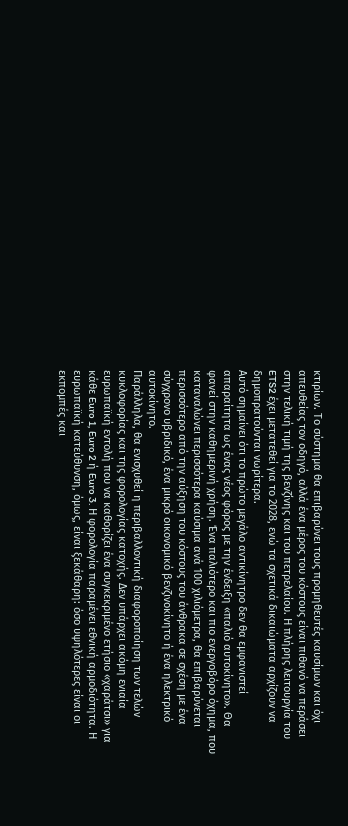κτιρίων. Το σύστημα θα επιβαρύνει τους προμηθευτές καυσίμων και όχι απευθείας τον οδηγό, αλλά ένα μέρος του κόστους είναι πιθανό να περάσει στην τελική τιμή της βενζίνης και του πετρελαίου. Η πλήρης λειτουργία του ETS2 έχει μετατεθεί για το 2028, ενώ τα σχετικά δικαιώματα αρχίζουν να δημοπρατούνται νωρίτερα.
Αυτό σημαίνει ότι το πρώτο μεγάλο αντικίνητρο δεν θα εμφανιστεί απαραίτητα ως ένας νέος φόρος με την ένδειξη «παλιό αυτοκίνητο». Θα φανεί στην καθημερινή χρήση. Ένα παλιότερο και πιο ενεργοβόρο όχημα, που καταναλώνει περισσότερα καύσιμα ανά 100 χιλιόμετρα, θα επιβαρύνεται περισσότερο από την αύξηση του κόστους του άνθρακα σε σχέση με ένα σύγχρονο υβριδικό, ένα μικρό οικονομικό βενζινοκίνητο ή ένα ηλεκτρικό αυτοκίνητο.
Παράλληλα, θα ενισχυθεί η περιβαλλοντική διαφοροποίηση των τελών κυκλοφορίας και της φορολογίας κατοχής. Δεν υπάρχει ακόμη ενιαία ευρωπαϊκή εντολή που να καθορίζει ένα συγκεκριμένο ετήσιο «χαράτσι» για κάθε Euro 1, Euro 2 ή Euro 3. Η φορολογία παραμένει εθνική αρμοδιότητα. Η ευρωπαϊκή κατεύθυνση, όμως, είναι ξεκάθαρη: όσο υψηλότερες είναι οι εκπομπές και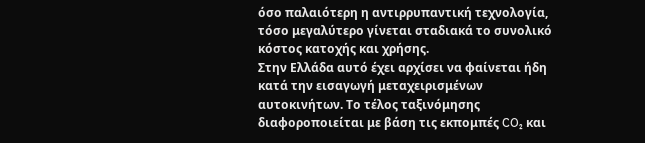όσο παλαιότερη η αντιρρυπαντική τεχνολογία, τόσο μεγαλύτερο γίνεται σταδιακά το συνολικό κόστος κατοχής και χρήσης.
Στην Ελλάδα αυτό έχει αρχίσει να φαίνεται ήδη κατά την εισαγωγή μεταχειρισμένων αυτοκινήτων. Το τέλος ταξινόμησης διαφοροποιείται με βάση τις εκπομπές CO₂ και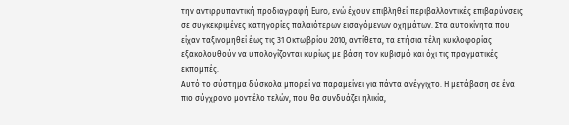την αντιρρυπαντική προδιαγραφή Euro, ενώ έχουν επιβληθεί περιβαλλοντικές επιβαρύνσεις σε συγκεκριμένες κατηγορίες παλαιότερων εισαγόμενων οχημάτων. Στα αυτοκίνητα που είχαν ταξινομηθεί έως τις 31 Οκτωβρίου 2010, αντίθετα, τα ετήσια τέλη κυκλοφορίας εξακολουθούν να υπολογίζονται κυρίως με βάση τον κυβισμό και όχι τις πραγματικές εκπομπές.
Αυτό το σύστημα δύσκολα μπορεί να παραμείνει για πάντα ανέγγιχτο. Η μετάβαση σε ένα πιο σύγχρονο μοντέλο τελών, που θα συνδυάζει ηλικία,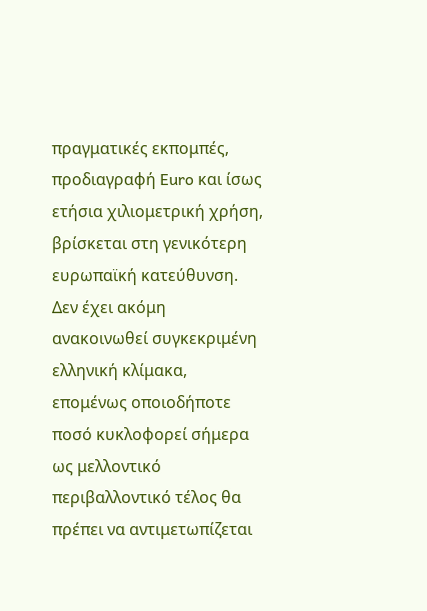πραγματικές εκπομπές, προδιαγραφή Euro και ίσως ετήσια χιλιομετρική χρήση, βρίσκεται στη γενικότερη ευρωπαϊκή κατεύθυνση. Δεν έχει ακόμη ανακοινωθεί συγκεκριμένη ελληνική κλίμακα, επομένως οποιοδήποτε ποσό κυκλοφορεί σήμερα ως μελλοντικό περιβαλλοντικό τέλος θα πρέπει να αντιμετωπίζεται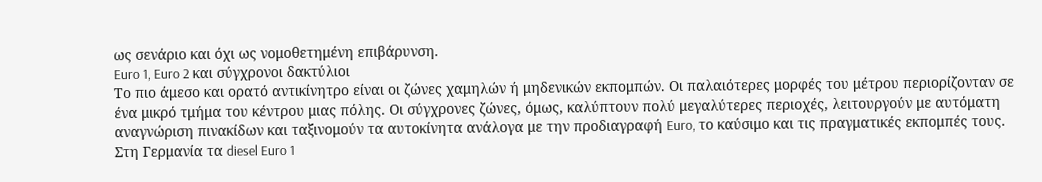ως σενάριο και όχι ως νομοθετημένη επιβάρυνση.
Euro 1, Euro 2 και σύγχρονοι δακτύλιοι
Το πιο άμεσο και ορατό αντικίνητρο είναι οι ζώνες χαμηλών ή μηδενικών εκπομπών. Οι παλαιότερες μορφές του μέτρου περιορίζονταν σε ένα μικρό τμήμα του κέντρου μιας πόλης. Οι σύγχρονες ζώνες, όμως, καλύπτουν πολύ μεγαλύτερες περιοχές, λειτουργούν με αυτόματη αναγνώριση πινακίδων και ταξινομούν τα αυτοκίνητα ανάλογα με την προδιαγραφή Euro, το καύσιμο και τις πραγματικές εκπομπές τους.
Στη Γερμανία τα diesel Euro 1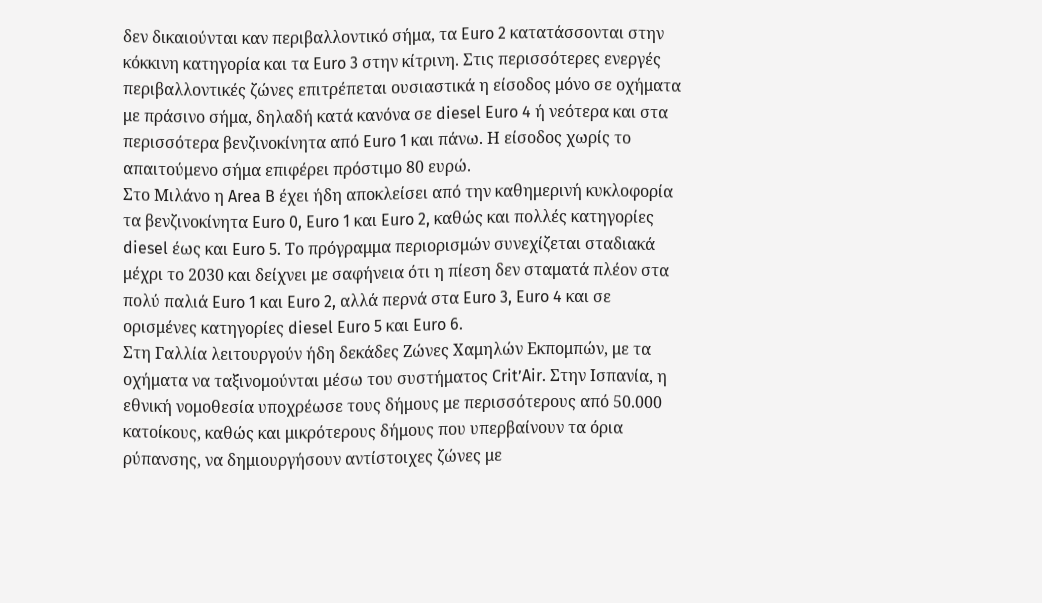δεν δικαιούνται καν περιβαλλοντικό σήμα, τα Euro 2 κατατάσσονται στην κόκκινη κατηγορία και τα Euro 3 στην κίτρινη. Στις περισσότερες ενεργές περιβαλλοντικές ζώνες επιτρέπεται ουσιαστικά η είσοδος μόνο σε οχήματα με πράσινο σήμα, δηλαδή κατά κανόνα σε diesel Euro 4 ή νεότερα και στα περισσότερα βενζινοκίνητα από Euro 1 και πάνω. Η είσοδος χωρίς το απαιτούμενο σήμα επιφέρει πρόστιμο 80 ευρώ.
Στο Μιλάνο η Area B έχει ήδη αποκλείσει από την καθημερινή κυκλοφορία τα βενζινοκίνητα Euro 0, Euro 1 και Euro 2, καθώς και πολλές κατηγορίες diesel έως και Euro 5. Το πρόγραμμα περιορισμών συνεχίζεται σταδιακά μέχρι το 2030 και δείχνει με σαφήνεια ότι η πίεση δεν σταματά πλέον στα πολύ παλιά Euro 1 και Euro 2, αλλά περνά στα Euro 3, Euro 4 και σε ορισμένες κατηγορίες diesel Euro 5 και Euro 6.
Στη Γαλλία λειτουργούν ήδη δεκάδες Ζώνες Χαμηλών Εκπομπών, με τα οχήματα να ταξινομούνται μέσω του συστήματος Crit’Air. Στην Ισπανία, η εθνική νομοθεσία υποχρέωσε τους δήμους με περισσότερους από 50.000 κατοίκους, καθώς και μικρότερους δήμους που υπερβαίνουν τα όρια ρύπανσης, να δημιουργήσουν αντίστοιχες ζώνες με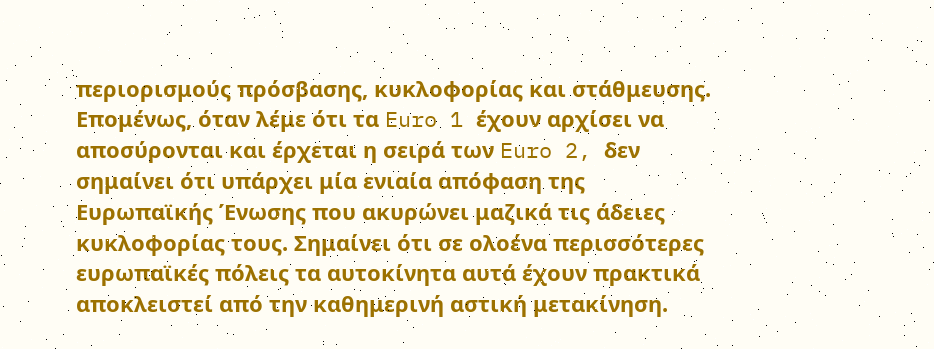περιορισμούς πρόσβασης, κυκλοφορίας και στάθμευσης.
Επομένως, όταν λέμε ότι τα Euro 1 έχουν αρχίσει να αποσύρονται και έρχεται η σειρά των Euro 2, δεν σημαίνει ότι υπάρχει μία ενιαία απόφαση της Ευρωπαϊκής Ένωσης που ακυρώνει μαζικά τις άδειες κυκλοφορίας τους. Σημαίνει ότι σε ολοένα περισσότερες ευρωπαϊκές πόλεις τα αυτοκίνητα αυτά έχουν πρακτικά αποκλειστεί από την καθημερινή αστική μετακίνηση.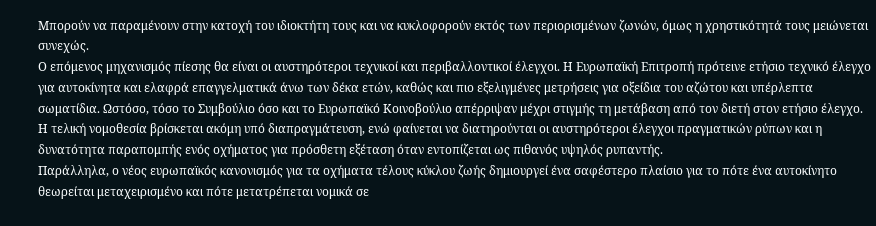Μπορούν να παραμένουν στην κατοχή του ιδιοκτήτη τους και να κυκλοφορούν εκτός των περιορισμένων ζωνών, όμως η χρηστικότητά τους μειώνεται συνεχώς.
Ο επόμενος μηχανισμός πίεσης θα είναι οι αυστηρότεροι τεχνικοί και περιβαλλοντικοί έλεγχοι. Η Ευρωπαϊκή Επιτροπή πρότεινε ετήσιο τεχνικό έλεγχο για αυτοκίνητα και ελαφρά επαγγελματικά άνω των δέκα ετών, καθώς και πιο εξελιγμένες μετρήσεις για οξείδια του αζώτου και υπέρλεπτα σωματίδια. Ωστόσο, τόσο το Συμβούλιο όσο και το Ευρωπαϊκό Κοινοβούλιο απέρριψαν μέχρι στιγμής τη μετάβαση από τον διετή στον ετήσιο έλεγχο. Η τελική νομοθεσία βρίσκεται ακόμη υπό διαπραγμάτευση, ενώ φαίνεται να διατηρούνται οι αυστηρότεροι έλεγχοι πραγματικών ρύπων και η δυνατότητα παραπομπής ενός οχήματος για πρόσθετη εξέταση όταν εντοπίζεται ως πιθανός υψηλός ρυπαντής.
Παράλληλα, ο νέος ευρωπαϊκός κανονισμός για τα οχήματα τέλους κύκλου ζωής δημιουργεί ένα σαφέστερο πλαίσιο για το πότε ένα αυτοκίνητο θεωρείται μεταχειρισμένο και πότε μετατρέπεται νομικά σε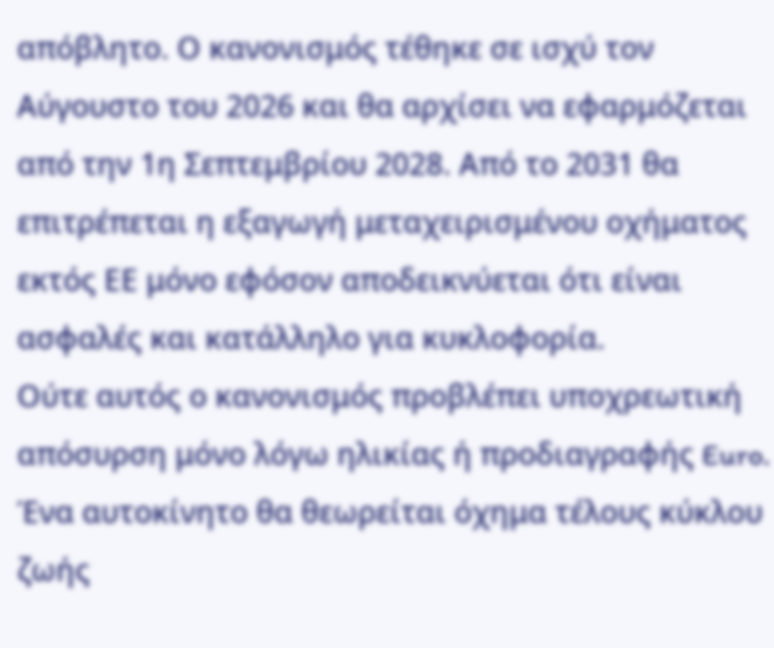απόβλητο. Ο κανονισμός τέθηκε σε ισχύ τον Αύγουστο του 2026 και θα αρχίσει να εφαρμόζεται από την 1η Σεπτεμβρίου 2028. Από το 2031 θα επιτρέπεται η εξαγωγή μεταχειρισμένου οχήματος εκτός ΕΕ μόνο εφόσον αποδεικνύεται ότι είναι ασφαλές και κατάλληλο για κυκλοφορία.
Ούτε αυτός ο κανονισμός προβλέπει υποχρεωτική απόσυρση μόνο λόγω ηλικίας ή προδιαγραφής Euro. Ένα αυτοκίνητο θα θεωρείται όχημα τέλους κύκλου ζωής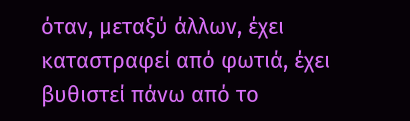όταν, μεταξύ άλλων, έχει καταστραφεί από φωτιά, έχει βυθιστεί πάνω από το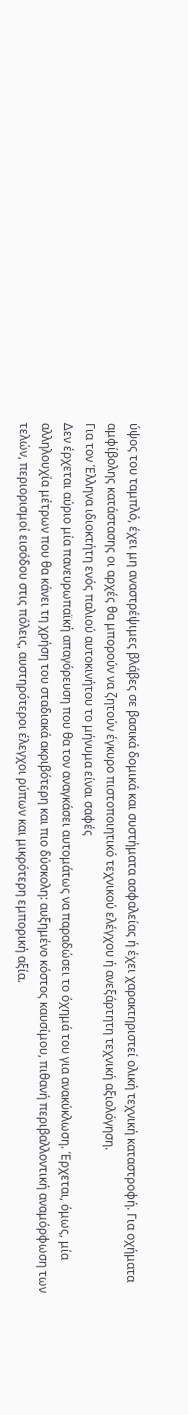ύψος του ταμπλό, έχει μη αναστρέψιμες βλάβες σε βασικά δομικά και συστήματα ασφαλείας ή έχει χαρακτηριστεί ολική τεχνική καταστροφή. Για οχήματα αμφίβολης κατάστασης οι αρχές θα μπορούν να ζητούν έγκυρο πιστοποιητικό τεχνικού ελέγχου ή ανεξάρτητη τεχνική αξιολόγηση.
Για τον Έλληνα ιδιοκτήτη ενός παλιού αυτοκινήτου το μήνυμα είναι σαφές
Δεν έρχεται αύριο μία πανευρωπαϊκή απαγόρευση που θα τον αναγκάσει αυτομάτως να παραδώσει το όχημά του για ανακύκλωση. Έρχεται, όμως, μία αλληλουχία μέτρων που θα κάνει τη χρήση του σταδιακά ακριβότερη και πιο δύσκολη: αυξημένο κόστος καυσίμου, πιθανή περιβαλλοντική αναμόρφωση των τελών, περιορισμοί εισόδου στις πόλεις, αυστηρότεροι έλεγχοι ρύπων και μικρότερη εμπορική αξία.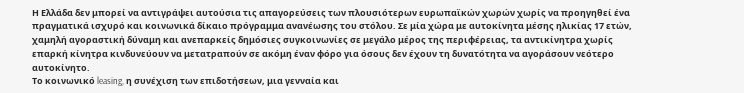Η Ελλάδα δεν μπορεί να αντιγράψει αυτούσια τις απαγορεύσεις των πλουσιότερων ευρωπαϊκών χωρών χωρίς να προηγηθεί ένα πραγματικά ισχυρό και κοινωνικά δίκαιο πρόγραμμα ανανέωσης του στόλου. Σε μία χώρα με αυτοκίνητα μέσης ηλικίας 17 ετών, χαμηλή αγοραστική δύναμη και ανεπαρκείς δημόσιες συγκοινωνίες σε μεγάλο μέρος της περιφέρειας, τα αντικίνητρα χωρίς επαρκή κίνητρα κινδυνεύουν να μετατραπούν σε ακόμη έναν φόρο για όσους δεν έχουν τη δυνατότητα να αγοράσουν νεότερο αυτοκίνητο.
Το κοινωνικό leasing, η συνέχιση των επιδοτήσεων, μια γενναία και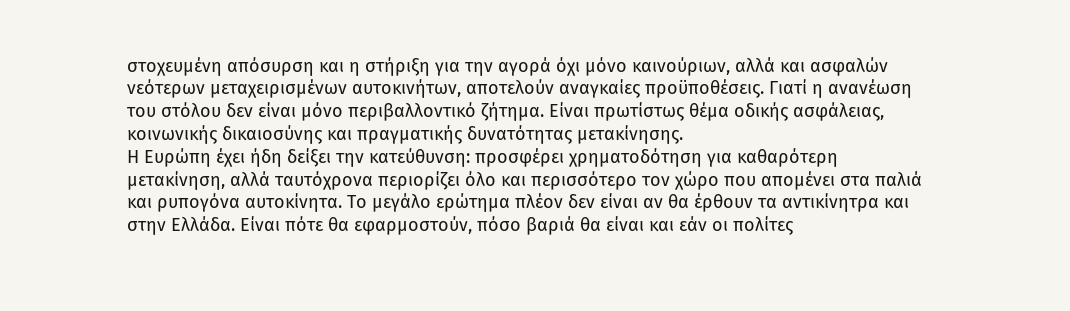στοχευμένη απόσυρση και η στήριξη για την αγορά όχι μόνο καινούριων, αλλά και ασφαλών νεότερων μεταχειρισμένων αυτοκινήτων, αποτελούν αναγκαίες προϋποθέσεις. Γιατί η ανανέωση του στόλου δεν είναι μόνο περιβαλλοντικό ζήτημα. Είναι πρωτίστως θέμα οδικής ασφάλειας, κοινωνικής δικαιοσύνης και πραγματικής δυνατότητας μετακίνησης.
Η Ευρώπη έχει ήδη δείξει την κατεύθυνση: προσφέρει χρηματοδότηση για καθαρότερη μετακίνηση, αλλά ταυτόχρονα περιορίζει όλο και περισσότερο τον χώρο που απομένει στα παλιά και ρυπογόνα αυτοκίνητα. Το μεγάλο ερώτημα πλέον δεν είναι αν θα έρθουν τα αντικίνητρα και στην Ελλάδα. Είναι πότε θα εφαρμοστούν, πόσο βαριά θα είναι και εάν οι πολίτες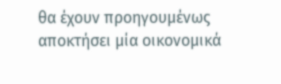θα έχουν προηγουμένως αποκτήσει μία οικονομικά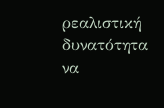ρεαλιστική δυνατότητα να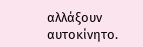αλλάξουν αυτοκίνητο.